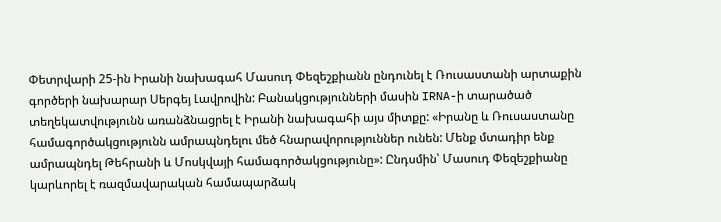Փետրվարի 25-ին Իրանի նախագահ Մասուդ Փեզեշքիանն ընդունել է Ռուսաստանի արտաքին գործերի նախարար Սերգեյ Լավրովին: Բանակցությունների մասին IRNA-ի տարածած տեղեկատվությունն առանձնացրել է Իրանի նախագահի այս միտքը: «Իրանը և Ռուսաստանը համագործակցությունն ամրապնդելու մեծ հնարավորություններ ունեն: Մենք մտադիր ենք ամրապնդել Թեհրանի և Մոսկվայի համագործակցությունը»: Ընդսմին՝ Մասուդ Փեզեշքիանը կարևորել է ռազմավարական համապարձակ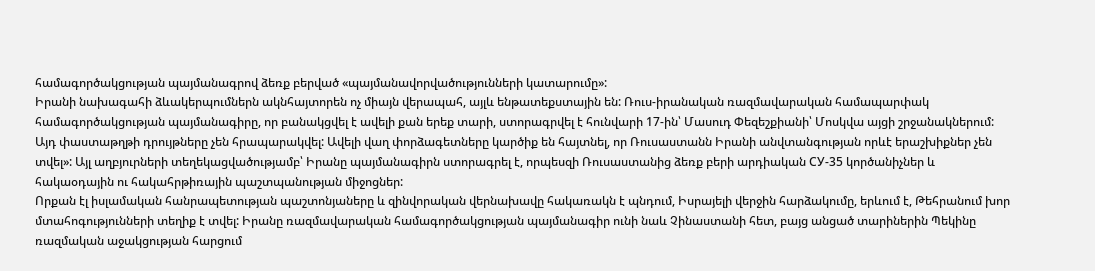համագործակցության պայմանագրով ձեռք բերված «պայմանավորվածությունների կատարումը»:
Իրանի նախագահի ձևակերպումներն ակնհայտորեն ոչ միայն վերապահ, այլև ենթատեքստային են: Ռուս-իրանական ռազմավարական համապարփակ համագործակցության պայմանագիրը, որ բանակցվել է ավելի քան երեք տարի, ստորագրվել է հունվարի 17-ին՝ Մասուդ Փեզեշքիանի՝ Մոսկվա այցի շրջանակներում:
Այդ փաստաթղթի դրույթները չեն հրապարակվել: Ավելի վաղ փորձագետները կարծիք են հայտնել, որ Ռուսաստանն Իրանի անվտանգության որևէ երաշխիքներ չեն տվել»: Այլ աղբյուրների տեղեկացվածությամբ՝ Իրանը պայմանագիրն ստորագրել է, որպեսզի Ռուսաստանից ձեռք բերի արդիական СУ-35 կործանիչներ և հակաօդային ու հակահրթիռային պաշտպանության միջոցներ:
Որքան էլ իսլամական հանրապետության պաշտոնյաները և զինվորական վերնախավը հակառակն է պնդում, Իսրայելի վերջին հարձակումը, երևում է, Թեհրանում խոր մտահոգությունների տեղիք է տվել: Իրանը ռազմավարական համագործակցության պայմանագիր ունի նաև Չինաստանի հետ, բայց անցած տարիներին Պեկինը ռազմական աջակցության հարցում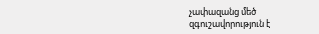չափազանց մեծ զգուշավորություն է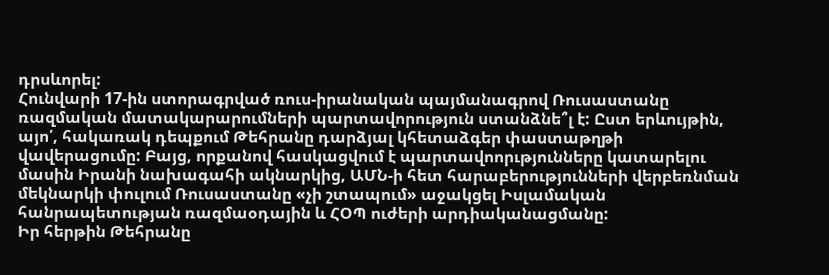դրսևորել:
Հունվարի 17-ին ստորագրված ռուս-իրանական պայմանագրով Ռուսաստանը ռազմական մատակարարումների պարտավորություն ստանձնե՞լ է: Ըստ երևույթին, այո՛, հակառակ դեպքում Թեհրանը դարձյալ կհետաձգեր փաստաթղթի վավերացումը: Բայց, որքանով հասկացվում է պարտավոորւթյունները կատարելու մասին Իրանի նախագահի ակնարկից, ԱՄՆ-ի հետ հարաբերությունների վերբեռնման մեկնարկի փուլում Ռուսաստանը «չի շտապում» աջակցել Իսլամական հանրապետության ռազմաօդային և ՀՕՊ ուժերի արդիականացմանը:
Իր հերթին Թեհրանը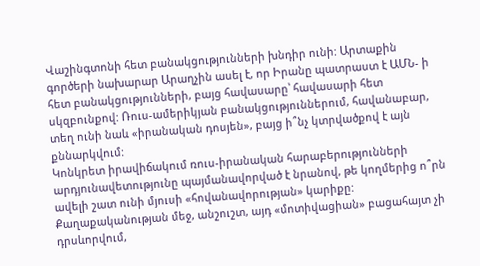Վաշինգտոնի հետ բանակցությունների խնդիր ունի: Արտաքին գործերի նախարար Արաղչին ասել է, որ Իրանը պատրաստ է ԱՄՆ- ի հետ բանակցությունների, բայց հավասարը՝ հավասարի հետ սկզբունքով: Ռուս-ամերիկյան բանակցություններում, հավանաբար, տեղ ունի նաև «իրանական դոսյեն», բայց ի՞նչ կտրվածքով է այն քննարկվում:
Կոնկրետ իրավիճակում ռուս-իրանական հարաբերությունների արդյունավետությունը պայմանավորված է նրանով, թե կողմերից ո՞րն ավելի շատ ունի մյուսի «հովանավորության» կարիքը: Քաղաքականության մեջ, անշուշտ, այդ «մոտիվացիան» բացահայտ չի դրսևորվում,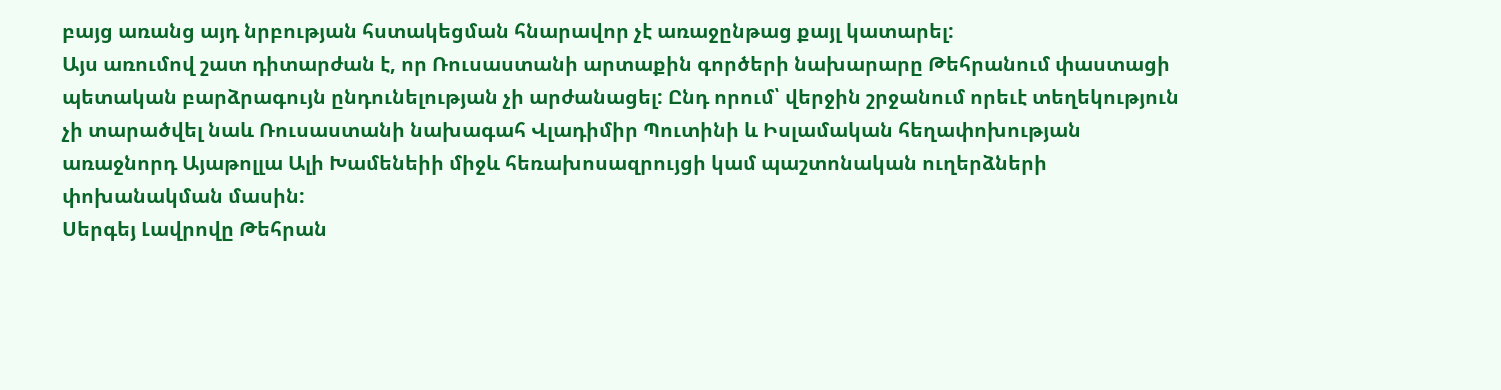բայց առանց այդ նրբության հստակեցման հնարավոր չէ առաջընթաց քայլ կատարել:
Այս առումով շատ դիտարժան է, որ Ռուսաստանի արտաքին գործերի նախարարը Թեհրանում փաստացի պետական բարձրագույն ընդունելության չի արժանացել: Ընդ որում՝ վերջին շրջանում որեւէ տեղեկություն չի տարածվել նաև Ռուսաստանի նախագահ Վլադիմիր Պուտինի և Իսլամական հեղափոխության առաջնորդ Այաթոլլա Ալի Խամենեիի միջև հեռախոսազրույցի կամ պաշտոնական ուղերձների փոխանակման մասին:
Սերգեյ Լավրովը Թեհրան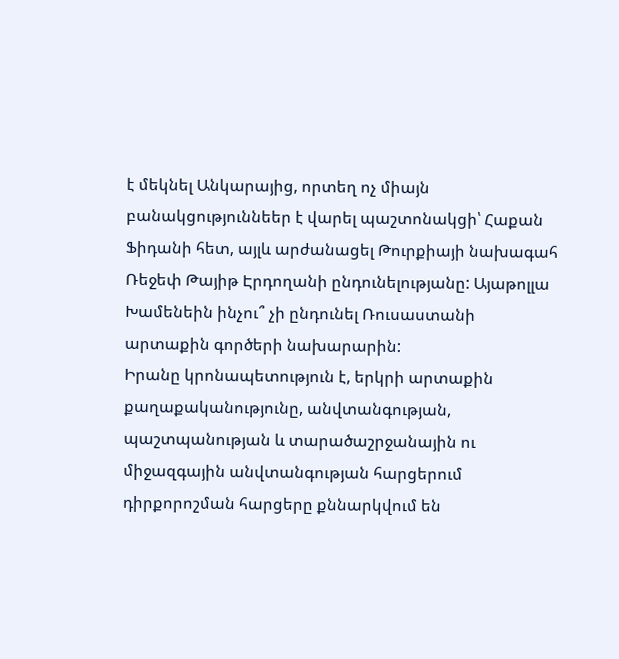է մեկնել Անկարայից, որտեղ ոչ միայն բանակցություննեեր է վարել պաշտոնակցի՝ Հաքան Ֆիդանի հետ, այլև արժանացել Թուրքիայի նախագահ Ռեջեփ Թայիթ Էրդողանի ընդունելությանը: Այաթոլլա Խամենեին ինչու՞ չի ընդունել Ռուսաստանի արտաքին գործերի նախարարին:
Իրանը կրոնապետություն է, երկրի արտաքին քաղաքականությունը, անվտանգության, պաշտպանության և տարածաշրջանային ու միջազգային անվտանգության հարցերում դիրքորոշման հարցերը քննարկվում են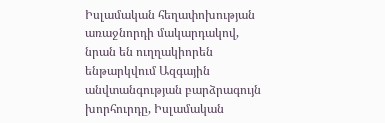Իսլամական հեղափոխության առաջնորդի մակարդակով, նրան են ուղղակիորեն ենթարկվում Ազգային անվտանգության բարձրագույն խորհուրդը, Իսլամական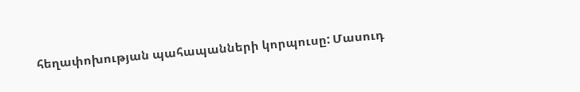հեղափոխության պահապանների կորպուսը: Մասուդ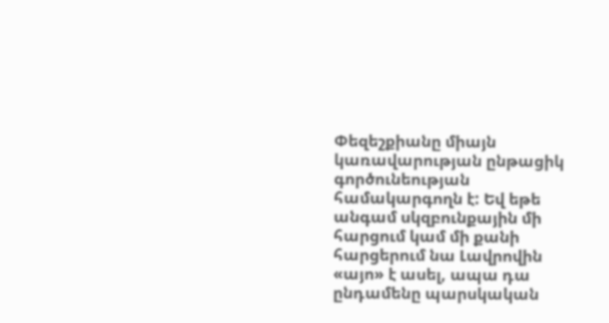Փեզեշքիանը միայն կառավարության ընթացիկ գործունեության համակարգողն է: Եվ եթե անգամ սկզբունքային մի հարցում կամ մի քանի հարցերում նա Լավրովին «այո» է ասել, ապա դա ընդամենը պարսկական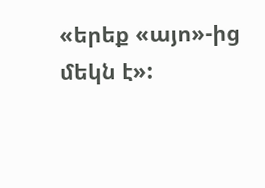«երեք «այո»-ից մեկն է»: